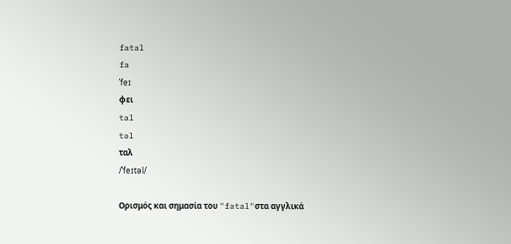fatal
fa
ˈfeɪ
φει
tal
təl
ταλ
/ˈfeɪtəl/

Ορισμός και σημασία του "fatal"στα αγγλικά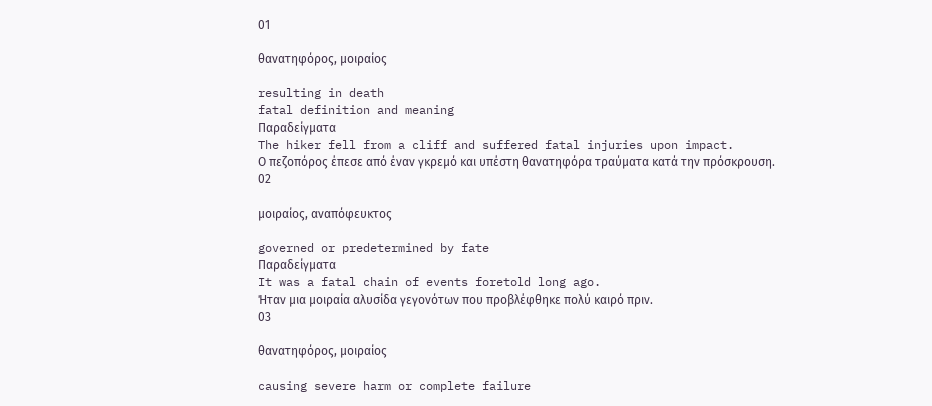01

θανατηφόρος, μοιραίος

resulting in death
fatal definition and meaning
Παραδείγματα
The hiker fell from a cliff and suffered fatal injuries upon impact.
Ο πεζοπόρος έπεσε από έναν γκρεμό και υπέστη θανατηφόρα τραύματα κατά την πρόσκρουση.
02

μοιραίος, αναπόφευκτος

governed or predetermined by fate
Παραδείγματα
It was a fatal chain of events foretold long ago.
Ήταν μια μοιραία αλυσίδα γεγονότων που προβλέφθηκε πολύ καιρό πριν.
03

θανατηφόρος, μοιραίος

causing severe harm or complete failure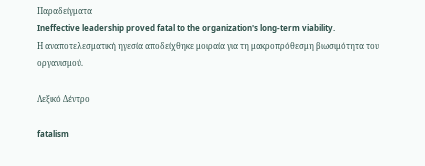Παραδείγματα
Ineffective leadership proved fatal to the organization's long-term viability.
Η αναποτελεσματική ηγεσία αποδείχθηκε μοιραία για τη μακροπρόθεσμη βιωσιμότητα του οργανισμού.

Λεξικό Δέντρο

fatalism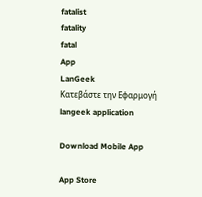fatalist
fatality
fatal
App
LanGeek
Κατεβάστε την Εφαρμογή
langeek application

Download Mobile App

App Store